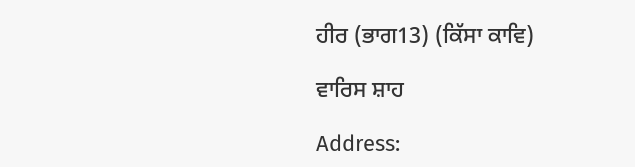ਹੀਰ (ਭਾਗ13) (ਕਿੱਸਾ ਕਾਵਿ)

ਵਾਰਿਸ ਸ਼ਾਹ

Address: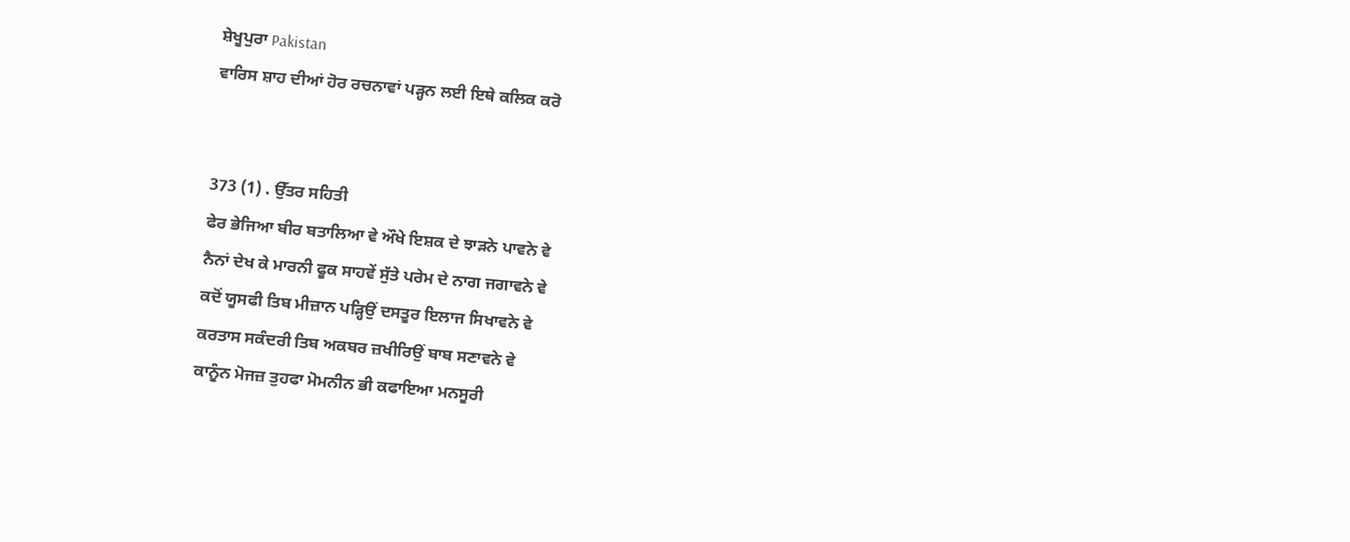ਸ਼ੇਖੂਪੁਰਾ Pakistan
ਵਾਰਿਸ ਸ਼ਾਹ ਦੀਆਂ ਹੋਰ ਰਚਨਾਵਾਂ ਪੜ੍ਹਨ ਲਈ ਇਥੇ ਕਲਿਕ ਕਰੋ


373 (1) . ਉੱਤਰ ਸਹਿਤੀ
ਫੇਰ ਭੇਜਿਆ ਬੀਰ ਬਤਾਲਿਆ ਵੇ ਔਖੇ ਇਸ਼ਕ ਦੇ ਝਾੜਨੇ ਪਾਵਨੇ ਵੇ
ਨੈਨਾਂ ਦੇਖ ਕੇ ਮਾਰਨੀ ਫੂਕ ਸਾਹਵੇਂ ਸੁੱਤੇ ਪਰੇਮ ਦੇ ਨਾਗ ਜਗਾਵਨੇ ਵੇ
ਕਦੋਂ ਯੂਸਫੀ ਤਿਬ ਮੀਜ਼ਾਨ ਪੜ੍ਹਿਉਂ ਦਸਤੂਰ ਇਲਾਜ ਸਿਖਾਵਨੇ ਵੇ
ਕਰਤਾਸ ਸਕੰਦਰੀ ਤਿਬ ਅਕਬਰ ਜ਼ਖੀਰਿਉਂ ਬਾਬ ਸਣਾਵਨੇ ਵੇ
ਕਾਨੂੰਨ ਮੋਜਜ਼ ਤੁਹਫਾ ਮੋਮਨੀਨ ਭੀ ਕਫਾਇਆ ਮਨਸੂਰੀ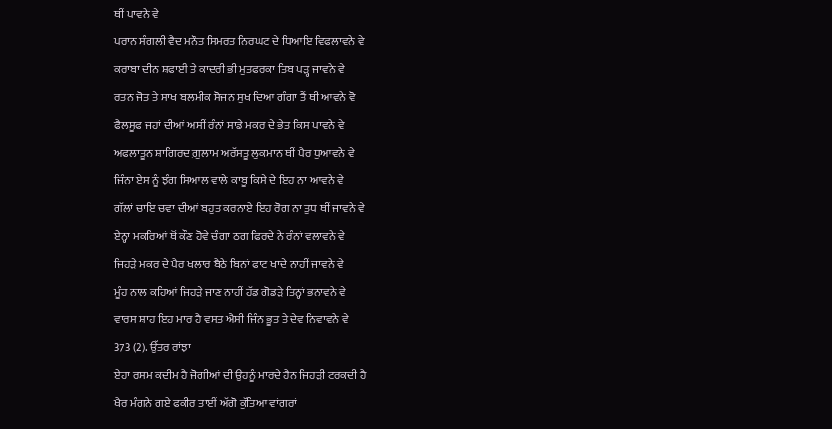ਥੀਂ ਪਾਵਨੇ ਵੇ
ਪਰਾਨ ਸੰਗਲੀ ਵੈਦ ਮਨੌਤ ਸਿਮਰਤ ਨਿਰਘਟ ਦੇ ਧਿਆਇ ਵਿਫਲਾਵਨੇ ਵੇ
ਕਰਾਬਾ ਦੀਨ ਸ਼ਫਾਈ ਤੇ ਕਾਦਰੀ ਭੀ ਮੁਤਫਰਕਾ ਤਿਬ ਪੜ੍ਹ ਜਾਵਨੇ ਵੇ
ਰਤਨ ਜੋਤ ਤੇ ਸਾਖ ਬਲਮੀਕ ਸੋਜਨ ਸੁਖ ਦਿਆ ਗੰਗਾ ਤੈਂ ਥੀ ਆਵਨੇ ਵੋ
ਫੈਲਸੂਫ ਜਹਾਂ ਦੀਆਂ ਅਸੀਂ ਰੰਨਾਂ ਸਾਡੇ ਮਕਰ ਦੇ ਭੇਤ ਕਿਸ ਪਾਵਨੇ ਵੇ
ਅਫਲਾਤੂਨ ਸ਼ਾਗਿਰਦ ਗ਼ੁਲਾਮ ਅਰੱਸਤੂ ਲੁਕਮਾਨ ਥੀਂ ਪੈਰ ਧੁਆਵਨੇ ਵੇ
ਜਿੰਨਾ ਏਸ ਨੂੰ ਝੰਗ ਸਿਆਲ ਵਾਲੇ ਕਾਬੂ ਕਿਸੇ ਦੇ ਇਹ ਨਾ ਆਵਨੇ ਵੇ
ਗੱਲਾਂ ਚਾਇ ਚਵਾ ਦੀਆਂ ਬਹੁਤ ਕਰਨਾਏ ਇਹ ਰੋਗ ਨਾ ਤੁਧ ਥੀਂ ਜਾਵਨੇ ਵੇ
ਏਨ੍ਹਾ ਮਕਰਿਆਂ ਥੋਂ ਕੌਣ ਹੋਵੇ ਚੰਗਾ ਠਗ ਫਿਰਦੇ ਨੇ ਰੰਨਾਂ ਵਲਾਵਨੇ ਵੇ
ਜਿਹੜੇ ਮਕਰ ਦੇ ਪੈਰ ਖਲਾਰ ਬੈਠੇ ਬਿਨਾਂ ਫਾਟ ਖਾਦੇ ਨਾਹੀਂ ਜਾਵਨੇ ਵੇ
ਮੂੰਹ ਨਾਲ ਕਹਿਆਂ ਜਿਹੜੇ ਜਾਣ ਨਾਹੀਂ ਹੱਡ ਗੋਡੜੇ ਤਿਨ੍ਹਾਂ ਭਨਾਵਨੇ ਵੇ
ਵਾਰਸ ਸ਼ਾਹ ਇਹ ਮਾਰ ਹੈ ਵਸਤ ਐਸੀ ਜਿੰਨ ਭੂਤ ਤੇ ਦੇਵ ਨਿਵਾਵਨੇ ਵੇ
373 (2). ਉੱਤਰ ਰਾਂਝਾ
ਏਹਾ ਰਸਮ ਕਦੀਮ ਹੈ ਜੋਗੀਆਂ ਦੀ ਉਹਨੂੰ ਮਾਰਦੇ ਹੈਨ ਜਿਹੜੀ ਟਰਕਦੀ ਹੈ
ਖੈਰ ਮੰਗਨੇ ਗਏ ਫਕੀਰ ਤਾਈਂ ਅੱਗੋ ਕੁੱਤਿਆ ਵਾਂਗਰਾਂ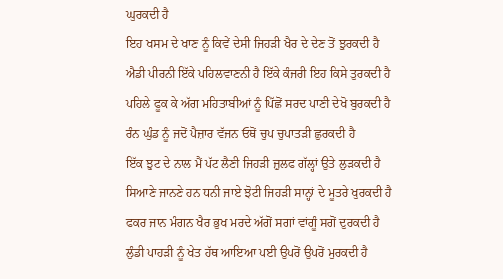ਘੁਰਕਦੀ ਹੈ
ਇਹ ਖਸਮ ਦੇ ਖਾਣ ਨੂੰ ਕਿਵੇਂ ਦੇਸੀ ਜਿਹੜੀ ਖੈਰ ਦੇ ਦੇਣ ਤੋਂ ਝੁਰਕਦੀ ਹੈ
ਐਡੀ ਪੀਰਨੀ ਇੱਕੇ ਪਹਿਲਵਾਣਨੀ ਹੈ ਇੱਕੇ ਕੰਜਰੀ ਇਹ ਕਿਸੇ ਤੁਰਕਦੀ ਹੈ
ਪਹਿਲੇ ਫੂਕ ਕੇ ਅੱਗ ਮਹਿਤਾਬੀਆਂ ਨੂੰ ਪਿੱਛੋਂ ਸਰਦ ਪਾਣੀ ਦੇਖੋ ਬੁਰਕਦੀ ਹੈ
ਰੰਨ ਘੁੰਡ ਨੂੰ ਜਦੋਂ ਪੈਜ਼ਾਰ ਵੱਜਨ ਓਥੋਂ ਚੁਪ ਚੁਪਾਤੜੀ ਛੁਰਕਦੀ ਹੈ
ਇੱਕ ਝੁਟ ਦੇ ਨਾਲ ਮੈਂ ਪੱਟ ਲੈਣੀ ਜਿਹੜੀ ਜ਼ੁਲਫ ਗੱਲ੍ਹਾਂ ਉਤੇ ਲੁੜਕਦੀ ਹੈ
ਸਿਆਣੇ ਜਾਨਣੇ ਹਨ ਧਨੀ ਜਾਏ ਝੋਟੀ ਜਿਹੜੀ ਸਾਨ੍ਹਾਂ ਦੇ ਮੂਤਰੇ ਖੁਰਕਦੀ ਹੈ
ਫਕਰ ਜਾਨ ਮੰਗਨ ਖੈਰ ਭੁਖ ਮਰਦੇ ਅੱਗੋਂ ਸਗਾਂ ਵਾਂਗੂੰ ਸਗੋਂ ਦੁਰਕਦੀ ਹੈ
ਲੁੰਡੀ ਪਾਹੜੀ ਨੂੰ ਖੇਤ ਹੱਥ ਆਇਆ ਪਈ ਉਪਰੋਂ ਉਪਰੋਂ ਮੁਰਕਦੀ ਹੈ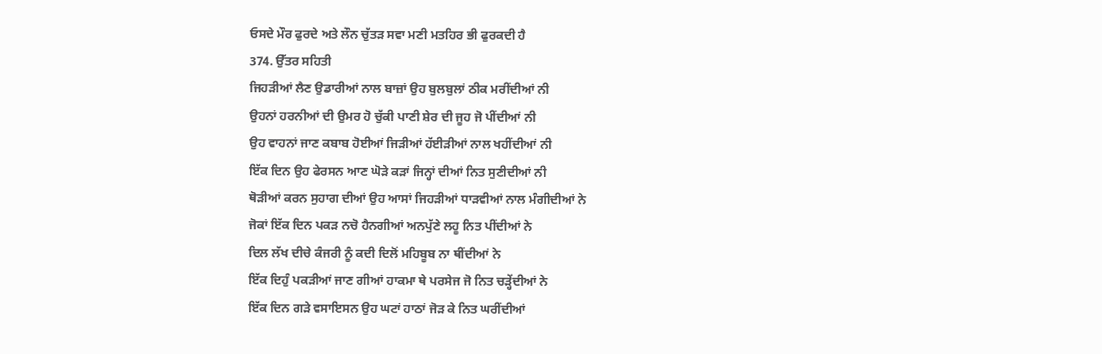ਓਸਦੇ ਮੌਰ ਫੁਰਦੇ ਅਤੇ ਲੌਨ ਚੁੱਤੜ ਸਵਾ ਮਣੀ ਮਤਹਿਰ ਭੀ ਫੁਰਕਦੀ ਹੈ
374. ਉੱਤਰ ਸਹਿਤੀ
ਜਿਹੜੀਆਂ ਲੈਣ ਉਡਾਰੀਆਂ ਨਾਲ ਬਾਜ਼ਾਂ ਉਹ ਬੁਲਬੁਲਾਂ ਠੀਕ ਮਰੀਂਦੀਆਂ ਨੀ
ਉਹਨਾਂ ਹਰਨੀਆਂ ਦੀ ਉਮਰ ਹੋ ਚੁੱਕੀ ਪਾਣੀ ਸ਼ੇਰ ਦੀ ਜੂਹ ਜੋ ਪੀਂਦੀਆਂ ਨੀ
ਉਹ ਵਾਹਨਾਂ ਜਾਣ ਕਬਾਬ ਹੋਈਆਂ ਜਿੜੀਆਂ ਹੱਈੜੀਆਂ ਨਾਲ ਖਹੀਂਦੀਆਂ ਨੀ
ਇੱਕ ਦਿਨ ਉਹ ਫੇਰਸਨ ਆਣ ਘੋੜੇ ਕੜਾਂ ਜਿਨ੍ਹਾਂ ਦੀਆਂ ਨਿਤ ਸੁਣੀਦੀਆਂ ਨੀ
ਥੋੜੀਆਂ ਕਰਨ ਸੁਹਾਗ ਦੀਆਂ ਉਹ ਆਸਾਂ ਜਿਹੜੀਆਂ ਧਾੜਵੀਆਂ ਨਾਲ ਮੰਗੀਦੀਆਂ ਨੇ
ਜੋਕਾਂ ਇੱਕ ਦਿਨ ਪਕੜ ਨਚੋ ਹੈਨਗੀਆਂ ਅਨਪੁੱਣੇ ਲਹੂ ਨਿਤ ਪੀਂਦੀਆਂ ਨੇ
ਦਿਲ ਲੱਖ ਦੀਚੇ ਕੰਜਰੀ ਨੂੰ ਕਦੀ ਦਿਲੋਂ ਮਹਿਬੂਬ ਨਾ ਥੀਂਦੀਆਂ ਨੇ
ਇੱਕ ਦਿਹੁੰ ਪਕੜੀਆਂ ਜਾਣ ਗੀਆਂ ਹਾਕਮਾ ਥੇ ਪਰਸੇਜ ਜੋ ਨਿਤ ਚੜ੍ਹੇਂਦੀਆਂ ਨੇ
ਇੱਕ ਦਿਨ ਗੜੇ ਵਸਾਇਸਨ ਉਹ ਘਟਾਂ ਹਾਠਾਂ ਜੋੜ ਕੇ ਨਿਤ ਘਰੀਂਦੀਆਂ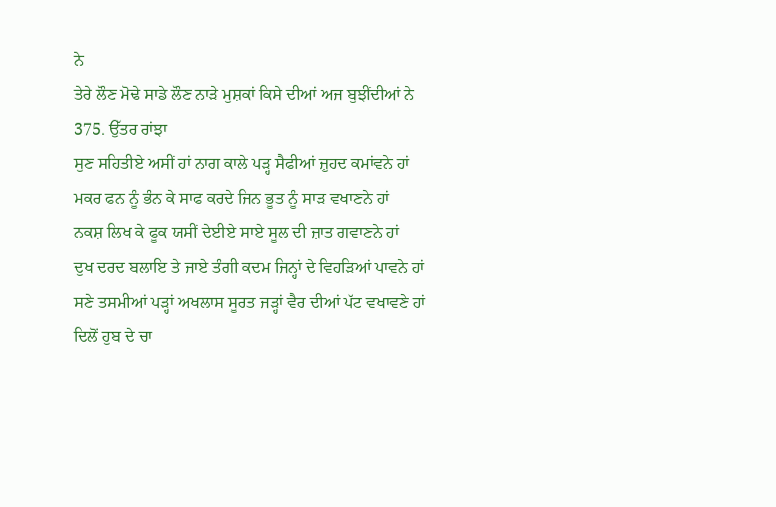ਨੇ
ਤੇਰੇ ਲੌਣ ਮੋਢੇ ਸਾਡੇ ਲੌਣ ਨਾੜੇ ਮੁਸ਼ਕਾਂ ਕਿਸੇ ਦੀਆਂ ਅਜ ਬੁਝੀਂਦੀਆਂ ਨੇ
375. ਉੱਤਰ ਰਾਂਝਾ
ਸੁਣ ਸਹਿਤੀਏ ਅਸੀਂ ਹਾਂ ਨਾਗ ਕਾਲੇ ਪੜ੍ਹ ਸੈਫੀਆਂ ਜ਼ੁਹਦ ਕਮਾਂਵਨੇ ਹਾਂ
ਮਕਰ ਫਨ ਨੂੰ ਭੰਨ ਕੇ ਸਾਫ ਕਰਦੇ ਜਿਨ ਭੂਤ ਨੂੰ ਸਾੜ ਵਖਾਣਨੇ ਹਾਂ
ਨਕਸ਼ ਲਿਖ ਕੇ ਫੂਕ ਯਸੀਂ ਦੇਈਏ ਸਾਏ ਸੂਲ ਦੀ ਜ਼ਾਤ ਗਵਾਣਨੇ ਹਾਂ
ਦੁਖ ਦਰਦ ਬਲਾਇ ਤੇ ਜਾਏ ਤੰਗੀ ਕਦਮ ਜਿਨ੍ਹਾਂ ਦੇ ਵਿਹੜਿਆਂ ਪਾਵਨੇ ਹਾਂ
ਸਣੇ ਤਸਮੀਆਂ ਪੜ੍ਹਾਂ ਅਖਲਾਸ ਸੂਰਤ ਜੜ੍ਹਾਂ ਵੈਰ ਦੀਆਂ ਪੱਟ ਵਖਾਵਣੇ ਹਾਂ
ਦਿਲੋਂ ਹੁਬ ਦੇ ਚਾ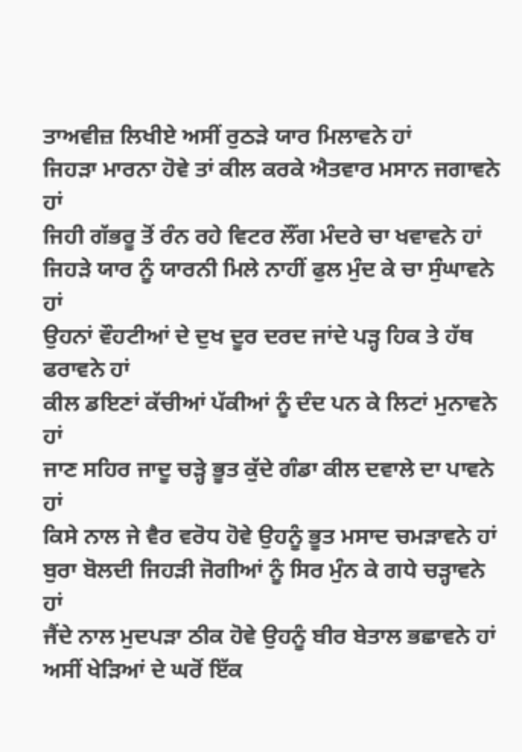ਤਾਅਵੀਜ਼ ਲਿਖੀਏ ਅਸੀਂ ਰੁਠੜੇ ਯਾਰ ਮਿਲਾਵਨੇ ਹਾਂ
ਜਿਹੜਾ ਮਾਰਨਾ ਹੋਵੇ ਤਾਂ ਕੀਲ ਕਰਕੇ ਐਤਵਾਰ ਮਸਾਨ ਜਗਾਵਨੇ ਹਾਂ
ਜਿਹੀ ਗੱਭਰੂ ਤੋਂ ਰੰਨ ਰਹੇ ਵਿਟਰ ਲੌਂਗ ਮੰਦਰੇ ਚਾ ਖਵਾਵਨੇ ਹਾਂ
ਜਿਹੜੇ ਯਾਰ ਨੂੰ ਯਾਰਨੀ ਮਿਲੇ ਨਾਹੀਂ ਫੁਲ ਮੁੰਦ ਕੇ ਚਾ ਸੁੰਘਾਵਨੇ ਹਾਂ
ਉਹਨਾਂ ਵੌਹਟੀਆਂ ਦੇ ਦੁਖ ਦੂਰ ਦਰਦ ਜਾਂਦੇ ਪੜ੍ਹ ਹਿਕ ਤੇ ਹੱਥ ਫਰਾਵਨੇ ਹਾਂ
ਕੀਲ ਡਇਣਾਂ ਕੱਚੀਆਂ ਪੱਕੀਆਂ ਨੂੰ ਦੰਦ ਪਨ ਕੇ ਲਿਟਾਂ ਮੁਨਾਵਨੇ ਹਾਂ
ਜਾਣ ਸਹਿਰ ਜਾਦੂ ਚੜ੍ਹੇ ਭੂਤ ਕੁੱਦੇ ਗੰਡਾ ਕੀਲ ਦਵਾਲੇ ਦਾ ਪਾਵਨੇ ਹਾਂ
ਕਿਸੇ ਨਾਲ ਜੇ ਵੈਰ ਵਰੋਧ ਹੋਵੇ ਉਹਨੂੰ ਭੂਤ ਮਸਾਦ ਚਮੜਾਵਨੇ ਹਾਂ
ਬੁਰਾ ਬੋਲਦੀ ਜਿਹੜੀ ਜੋਗੀਆਂ ਨੂੰ ਸਿਰ ਮੁੰਨ ਕੇ ਗਧੇ ਚੜ੍ਹਾਵਨੇ ਹਾਂ
ਜੈਂਦੇ ਨਾਲ ਮੁਦਪੜਾ ਠੀਕ ਹੋਵੇ ਉਹਨੂੰ ਬੀਰ ਬੇਤਾਲ ਭਛਾਵਨੇ ਹਾਂ
ਅਸੀਂ ਖੇੜਿਆਂ ਦੇ ਘਰੋਂ ਇੱਕ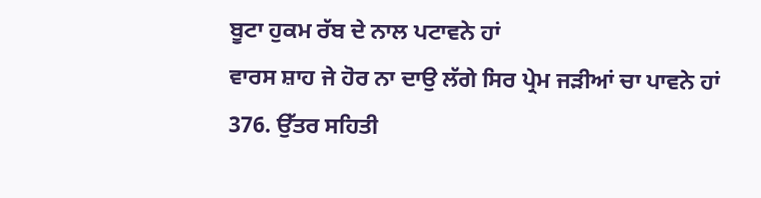ਬੂਟਾ ਹੁਕਮ ਰੱਬ ਦੇ ਨਾਲ ਪਟਾਵਨੇ ਹਾਂ
ਵਾਰਸ ਸ਼ਾਹ ਜੇ ਹੋਰ ਨਾ ਦਾਉ ਲੱਗੇ ਸਿਰ ਪ੍ਰੇਮ ਜੜੀਆਂ ਚਾ ਪਾਵਨੇ ਹਾਂ
376. ਉੱਤਰ ਸਹਿਤੀ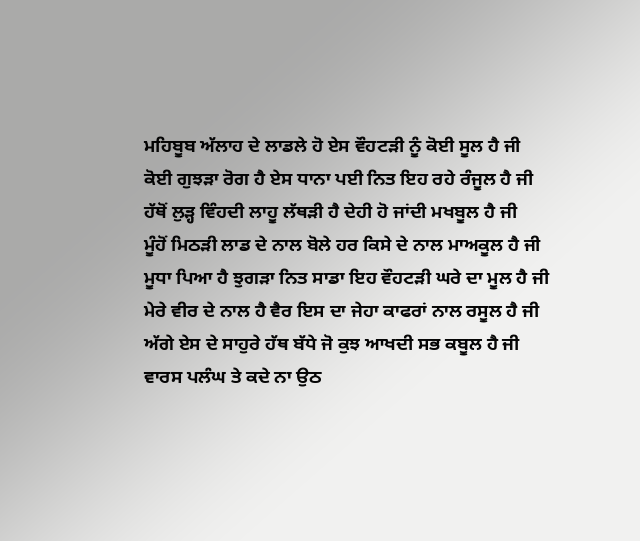ਮਹਿਬੂਬ ਅੱਲਾਹ ਦੇ ਲਾਡਲੇ ਹੋ ਏਸ ਵੌਹਟੜੀ ਨੂੰ ਕੋਈ ਸੂਲ ਹੈ ਜੀ
ਕੋਈ ਗੁਝੜਾ ਰੋਗ ਹੈ ਏਸ ਧਾਨਾ ਪਈ ਨਿਤ ਇਹ ਰਹੇ ਰੰਜੂਲ ਹੈ ਜੀ
ਹੱਥੋਂ ਲੁੜ੍ਹ ਵਿੰਹਦੀ ਲਾਹੂ ਲੱਥੜੀ ਹੈ ਦੇਹੀ ਹੋ ਜਾਂਦੀ ਮਖਬੂਲ ਹੈ ਜੀ
ਮੂੰਹੋਂ ਮਿਠੜੀ ਲਾਡ ਦੇ ਨਾਲ ਬੋਲੇ ਹਰ ਕਿਸੇ ਦੇ ਨਾਲ ਮਾਅਕੂਲ ਹੈ ਜੀ
ਮੂਧਾ ਪਿਆ ਹੈ ਝੁਗੜਾ ਨਿਤ ਸਾਡਾ ਇਹ ਵੌਹਟੜੀ ਘਰੇ ਦਾ ਮੂਲ ਹੈ ਜੀ
ਮੇਰੇ ਵੀਰ ਦੇ ਨਾਲ ਹੈ ਵੈਰ ਇਸ ਦਾ ਜੇਹਾ ਕਾਫਰਾਂ ਨਾਲ ਰਸੂਲ ਹੈ ਜੀ
ਅੱਗੇ ਏਸ ਦੇ ਸਾਹੁਰੇ ਹੱਥ ਬੱਧੇ ਜੋ ਕੁਝ ਆਖਦੀ ਸਭ ਕਬੂਲ ਹੈ ਜੀ
ਵਾਰਸ ਪਲੰਘ ਤੇ ਕਦੇ ਨਾ ਉਠ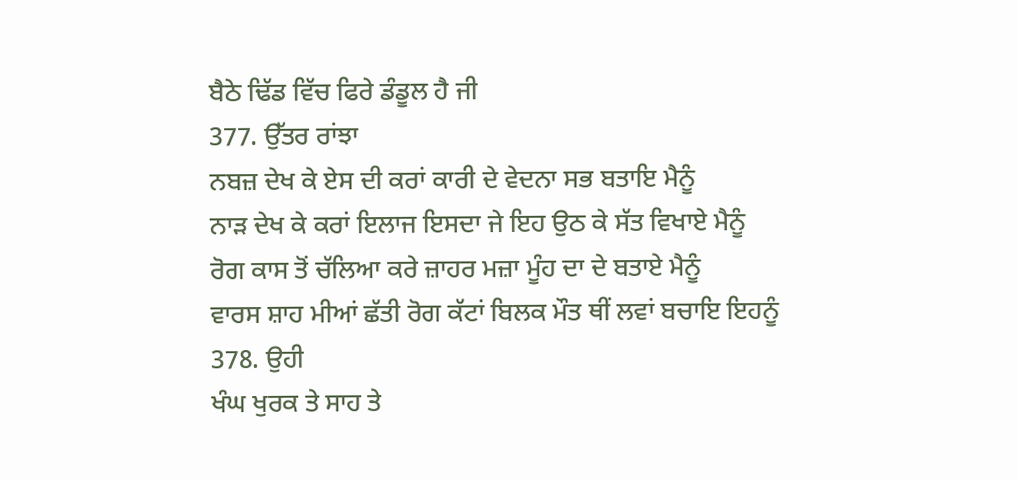ਬੈਠੇ ਢਿੱਡ ਵਿੱਚ ਫਿਰੇ ਡੰਡੂਲ ਹੈ ਜੀ
377. ਉੱਤਰ ਰਾਂਝਾ
ਨਬਜ਼ ਦੇਖ ਕੇ ਏਸ ਦੀ ਕਰਾਂ ਕਾਰੀ ਦੇ ਵੇਦਨਾ ਸਭ ਬਤਾਇ ਮੈਨੂੰ
ਨਾੜ ਦੇਖ ਕੇ ਕਰਾਂ ਇਲਾਜ ਇਸਦਾ ਜੇ ਇਹ ਉਠ ਕੇ ਸੱਤ ਵਿਖਾਏ ਮੈਨੂੰ
ਰੋਗ ਕਾਸ ਤੋਂ ਚੱਲਿਆ ਕਰੇ ਜ਼ਾਹਰ ਮਜ਼ਾ ਮੂੰਹ ਦਾ ਦੇ ਬਤਾਏ ਮੈਨੂੰ
ਵਾਰਸ ਸ਼ਾਹ ਮੀਆਂ ਛੱਤੀ ਰੋਗ ਕੱਟਾਂ ਬਿਲਕ ਮੌਤ ਥੀਂ ਲਵਾਂ ਬਚਾਇ ਇਹਨੂੰ
378. ਉਹੀ
ਖੰਘ ਖੁਰਕ ਤੇ ਸਾਹ ਤੇ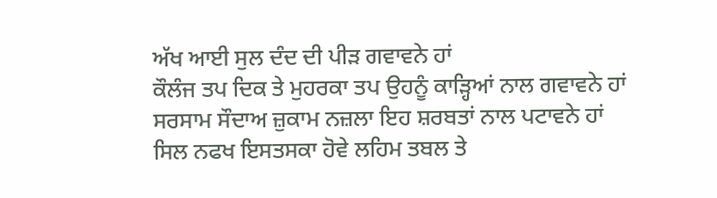ਅੱਖ ਆਈ ਸੁਲ ਦੰਦ ਦੀ ਪੀੜ ਗਵਾਵਨੇ ਹਾਂ
ਕੌਲੰਜ ਤਪ ਦਿਕ ਤੇ ਮੁਹਰਕਾ ਤਪ ਉਹਨੂੰ ਕਾੜ੍ਹਿਆਂ ਨਾਲ ਗਵਾਵਨੇ ਹਾਂ
ਸਰਸਾਮ ਸੌਦਾਅ ਜ਼ੁਕਾਮ ਨਜ਼ਲਾ ਇਹ ਸ਼ਰਬਤਾਂ ਨਾਲ ਪਟਾਵਨੇ ਹਾਂ
ਸਿਲ ਨਫਖ ਇਸਤਸਕਾ ਹੋਵੇ ਲਹਿਮ ਤਬਲ ਤੇ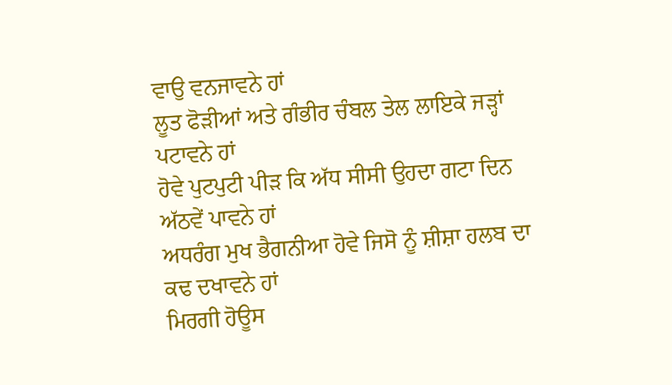ਵਾਉ ਵਨਜਾਵਨੇ ਹਾਂ
ਲੂਤ ਫੋੜੀਆਂ ਅਤੇ ਗੰਭੀਰ ਚੰਬਲ ਤੇਲ ਲਾਇਕੇ ਜੜ੍ਹਾਂ ਪਟਾਵਨੇ ਹਾਂ
ਹੋਵੇ ਪੁਟਪੁਟੀ ਪੀੜ ਕਿ ਅੱਧ ਸੀਸੀ ਉਹਦਾ ਗਟਾ ਦਿਨ ਅੱਠਵੇਂ ਪਾਵਨੇ ਹਾਂ
ਅਧਰੰਗ ਮੁਖ ਭੈਗਨੀਆ ਹੋਵੇ ਜਿਸੋ ਨੂੰ ਸ਼ੀਸ਼ਾ ਹਲਬ ਦਾ ਕਢ ਦਖਾਵਨੇ ਹਾਂ
ਮਿਰਗੀ ਹੋਊਸ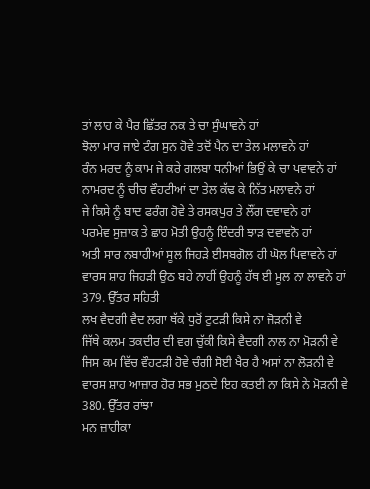ਤਾਂ ਲਾਹ ਕੇ ਪੈਰ ਛਿੱਤਰ ਨਕ ਤੇ ਚਾ ਸੁੰਘਾਵਨੇ ਹਾਂ
ਝੋਲਾ ਮਾਰ ਜਾਏ ਟੰਗ ਸੁਨ ਹੋਵੇ ਤਦੋਂ ਪੈਨ ਦਾ ਤੇਲ ਮਲਾਵਨੇ ਹਾਂ
ਰੰਨ ਮਰਦ ਨੂੰ ਕਾਮ ਜੇ ਕਰੇ ਗਲਬਾ ਧਨੀਆਂ ਭਿਉਂ ਕੇ ਚਾ ਪਵਾਵਨੇ ਹਾਂ
ਨਾਮਰਦ ਨੂੰ ਚੀਚ ਵੌਹਟੀਆਂ ਦਾ ਤੇਲ ਕੱਢ ਕੇ ਨਿੱਤ ਮਲਾਵਨੇ ਹਾਂ
ਜੇ ਕਿਸੇ ਨੂੰ ਬਾਦ ਫਰੰਗ ਹੋਵੇ ਤੇ ਰਸਕਪੁਰ ਤੇ ਲੌਂਗ ਦਵਾਵਨੇ ਹਾਂ
ਪਰਮੇਵ ਸੁਜ਼ਾਕ ਤੇ ਛਾਹ ਮੋਤੀ ਉਹਨੂੰ ਇੰਦਰੀ ਝਾੜ ਦਵਾਵਨੋ ਹਾਂ
ਅਤੀ ਸਾਰ ਨਬਾਹੀਆਂ ਸੂਲ ਜਿਹੜੇ ਈਸਬਗੋਲ ਹੀ ਘੋਲ ਪਿਵਾਵਨੇ ਹਾਂ
ਵਾਰਸ ਸ਼ਾਹ ਜਿਹੜੀ ਉਠ ਬਹੇ ਨਾਹੀਂ ਉਹਨੂੰ ਹੱਥ ਈ ਮੂਲ ਨਾ ਲਾਵਨੇ ਹਾਂ
379. ਉੱਤਰ ਸਹਿਤੀ
ਲਖ ਵੈਦਗੀ ਵੈਦ ਲਗਾ ਥੱਕੇ ਧੁਰੋਂ ਟੁਟੜੀ ਕਿਸੇ ਨਾ ਜੋੜਨੀ ਵੇ
ਜਿੱਥੇ ਕਲਮ ਤਕਦੀਰ ਦੀ ਵਗ ਚੁੱਕੀ ਕਿਸੇ ਵੈਦਗੀ ਨਾਲ ਨਾ ਮੋੜਨੀ ਵੇ
ਜਿਸ ਕਮ ਵਿੱਚ ਵੌਹਟੜੀ ਹੋਵੇ ਚੰਗੀ ਸੋਈ ਖੈਰ ਹੈ ਅਸਾਂ ਨਾ ਲੋੜਨੀ ਵੇ
ਵਾਰਸ ਸ਼ਾਹ ਆਜ਼ਾਰ ਹੋਰ ਸਭ ਮੁਠਦੇ ਇਹ ਕਤਈ ਨਾ ਕਿਸੇ ਨੇ ਮੋੜਨੀ ਵੇ
380. ਉੱਤਰ ਰਾਂਝਾ
ਮਨ ਜ਼ਾਹੀਕਾ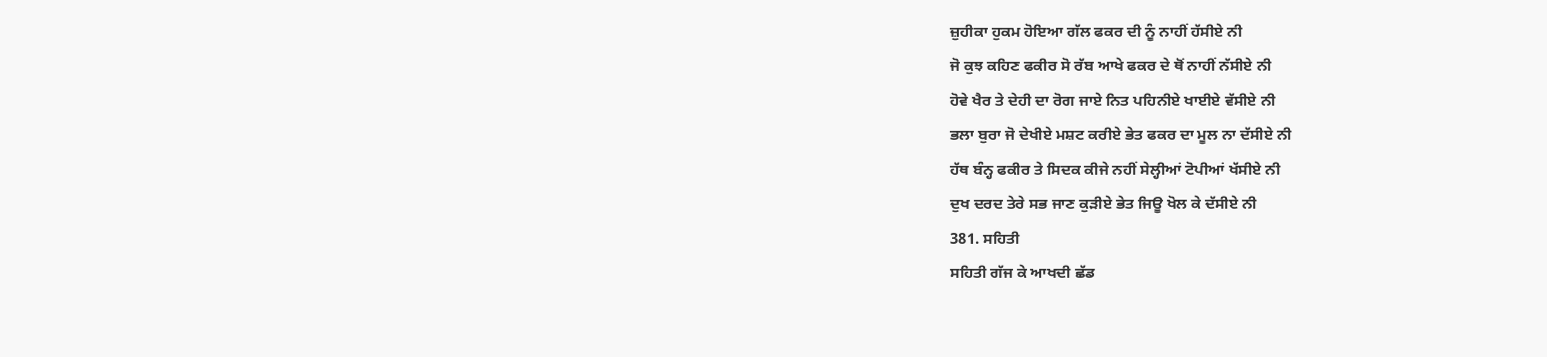ਜ਼ੁਹੀਕਾ ਹੁਕਮ ਹੋਇਆ ਗੱਲ ਫਕਰ ਦੀ ਨੂੰ ਨਾਹੀਂ ਹੱਸੀਏ ਨੀ
ਜੋ ਕੁਝ ਕਹਿਣ ਫਕੀਰ ਸੋ ਰੱਬ ਆਖੇ ਫਕਰ ਦੇ ਥੋਂ ਨਾਹੀਂ ਨੱਸੀਏ ਨੀ
ਹੋਵੇ ਖੈਰ ਤੇ ਦੇਹੀ ਦਾ ਰੋਗ ਜਾਏ ਨਿਤ ਪਹਿਨੀਏ ਖਾਈਏ ਵੱਸੀਏ ਨੀ
ਭਲਾ ਬੁਰਾ ਜੋ ਦੇਖੀਏ ਮਸ਼ਟ ਕਰੀਏ ਭੇਤ ਫਕਰ ਦਾ ਮੂਲ ਨਾ ਦੱਸੀਏ ਨੀ
ਹੱਥ ਬੰਨ੍ਹ ਫਕੀਰ ਤੇ ਸਿਦਕ ਕੀਜੇ ਨਹੀਂ ਸੇਲ੍ਹੀਆਂ ਟੋਪੀਆਂ ਖੱਸੀਏ ਨੀ
ਦੁਖ ਦਰਦ ਤੇਰੇ ਸਭ ਜਾਣ ਕੁੜੀਏ ਭੇਤ ਜਿਊ ਖੋਲ ਕੇ ਦੱਸੀਏ ਨੀ
381. ਸਹਿਤੀ
ਸਹਿਤੀ ਗੱਜ ਕੇ ਆਖਦੀ ਛੱਡ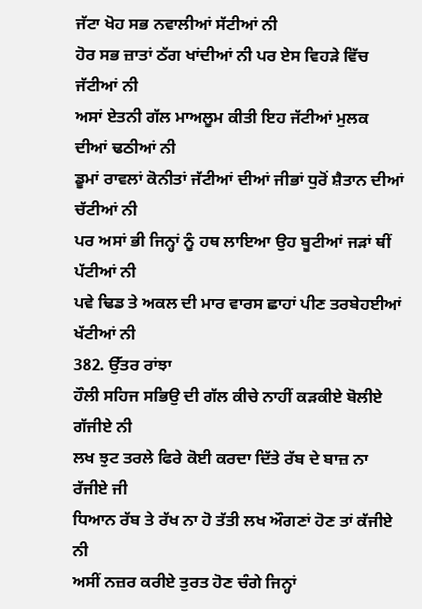ਜੱਟਾ ਖੋਹ ਸਭ ਨਵਾਲੀਆਂ ਸੱਟੀਆਂ ਨੀ
ਹੋਰ ਸਭ ਜ਼ਾਤਾਂ ਠੱਗ ਖਾਂਦੀਆਂ ਨੀ ਪਰ ਏਸ ਵਿਹੜੇ ਵਿੱਚ ਜੱਟੀਆਂ ਨੀ
ਅਸਾਂ ਏਤਨੀ ਗੱਲ ਮਾਅਲੂਮ ਕੀਤੀ ਇਹ ਜੱਟੀਆਂ ਮੁਲਕ ਦੀਆਂ ਢਠੀਆਂ ਨੀ
ਡੂਮਾਂ ਰਾਵਲਾਂ ਕੋਨੀਤਾਂ ਜੱਟੀਆਂ ਦੀਆਂ ਜੀਭਾਂ ਧੁਰੋਂ ਸ਼ੈਤਾਨ ਦੀਆਂ ਚੱਟੀਆਂ ਨੀ
ਪਰ ਅਸਾਂ ਭੀ ਜਿਨ੍ਹਾਂ ਨੂੰ ਹਥ ਲਾਇਆ ਉਹ ਬੂਟੀਆਂ ਜੜਾਂ ਥੀਂ ਪੱਟੀਆਂ ਨੀ
ਪਵੇ ਢਿਡ ਤੇ ਅਕਲ ਦੀ ਮਾਰ ਵਾਰਸ ਛਾਹਾਂ ਪੀਣ ਤਰਬੇਹਈਆਂ ਖੱਟੀਆਂ ਨੀ
382. ਉੱਤਰ ਰਾਂਝਾ
ਹੌਲੀ ਸਹਿਜ ਸਭਿਉ ਦੀ ਗੱਲ ਕੀਚੇ ਨਾਹੀਂ ਕੜਕੀਏ ਬੋਲੀਏ ਗੱਜੀਏ ਨੀ
ਲਖ ਝੁਟ ਤਰਲੇ ਫਿਰੇ ਕੋਈ ਕਰਦਾ ਦਿੱਤੇ ਰੱਬ ਦੇ ਬਾਜ਼ ਨਾ ਰੱਜੀਏ ਜੀ
ਧਿਆਨ ਰੱਬ ਤੇ ਰੱਖ ਨਾ ਹੋ ਤੱਤੀ ਲਖ ਔਗਣਾਂ ਹੋਣ ਤਾਂ ਕੱਜੀਏ ਨੀ
ਅਸੀਂ ਨਜ਼ਰ ਕਰੀਏ ਤੁਰਤ ਹੋਣ ਚੰਗੇ ਜਿਨ੍ਹਾਂ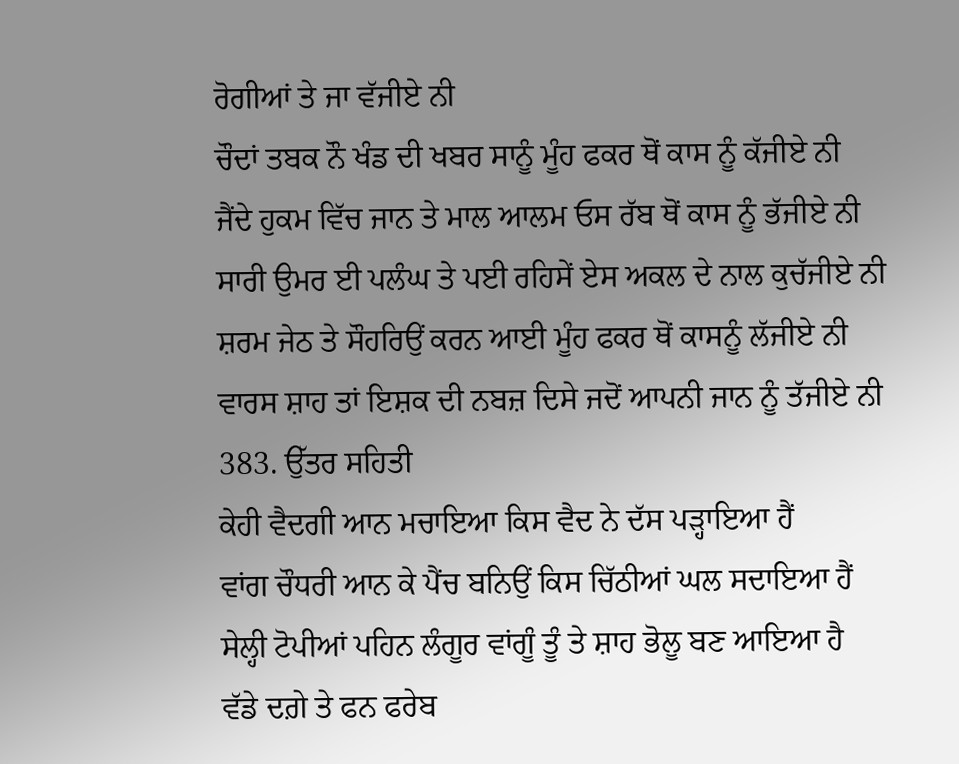ਰੋਗੀਆਂ ਤੇ ਜਾ ਵੱਜੀਏ ਨੀ
ਚੌਦਾਂ ਤਬਕ ਨੌ ਖੰਡ ਦੀ ਖਬਰ ਸਾਨੂੰ ਮੂੰਹ ਫਕਰ ਥੋਂ ਕਾਸ ਨੂੰ ਕੱਜੀਏ ਨੀ
ਜੈਂਦੇ ਹੁਕਮ ਵਿੱਚ ਜਾਨ ਤੇ ਮਾਲ ਆਲਮ ਓਸ ਰੱਬ ਥੋਂ ਕਾਸ ਨੂੰ ਭੱਜੀਏ ਨੀ
ਸਾਰੀ ਉਮਰ ਈ ਪਲੰਘ ਤੇ ਪਈ ਰਹਿਸੇਂ ਏਸ ਅਕਲ ਦੇ ਨਾਲ ਕੁਚੱਜੀਏ ਨੀ
ਸ਼ਰਮ ਜੇਠ ਤੇ ਸੌਹਰਿਉਂ ਕਰਨ ਆਈ ਮੂੰਹ ਫਕਰ ਥੋਂ ਕਾਸਨੂੰ ਲੱਜੀਏ ਨੀ
ਵਾਰਸ ਸ਼ਾਹ ਤਾਂ ਇਸ਼ਕ ਦੀ ਨਬਜ਼ ਦਿਸੇ ਜਦੋਂ ਆਪਨੀ ਜਾਨ ਨੂੰ ਤੱਜੀਏ ਨੀ
383. ਉੱਤਰ ਸਹਿਤੀ
ਕੇਹੀ ਵੈਦਗੀ ਆਨ ਮਚਾਇਆ ਕਿਸ ਵੈਦ ਨੇ ਦੱਸ ਪੜ੍ਹਾਇਆ ਹੈਂ
ਵਾਂਗ ਚੌਧਰੀ ਆਨ ਕੇ ਪੈਂਚ ਬਨਿਉਂ ਕਿਸ ਚਿੱਠੀਆਂ ਘਲ ਸਦਾਇਆ ਹੈਂ
ਸੇਲ੍ਹੀ ਟੋਪੀਆਂ ਪਹਿਨ ਲੰਗੂਰ ਵਾਂਗੂੰ ਤੂੰ ਤੇ ਸ਼ਾਹ ਭੋਲੂ ਬਣ ਆਇਆ ਹੈ
ਵੱਡੇ ਦਗ਼ੇ ਤੇ ਫਨ ਫਰੇਬ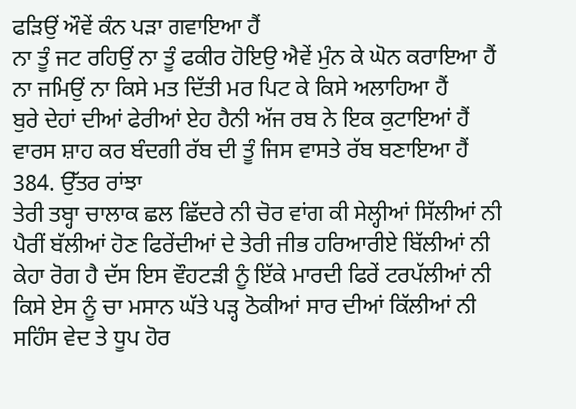ਫੜਿਉਂ ਔਵੇਂ ਕੰਨ ਪੜਾ ਗਵਾਇਆ ਹੈਂ
ਨਾ ਤੂੰ ਜਟ ਰਹਿਉਂ ਨਾ ਤੂੰ ਫਕੀਰ ਹੋਇਉ ਐਵੇਂ ਮੁੰਨ ਕੇ ਘੋਨ ਕਰਾਇਆ ਹੈਂ
ਨਾ ਜਮਿਉਂ ਨਾ ਕਿਸੇ ਮਤ ਦਿੱਤੀ ਮਰ ਪਿਟ ਕੇ ਕਿਸੇ ਅਲਾਹਿਆ ਹੈਂ
ਬੁਰੇ ਦੇਹਾਂ ਦੀਆਂ ਫੇਰੀਆਂ ਏਹ ਹੈਨੀ ਅੱਜ ਰਬ ਨੇ ਇਕ ਕੁਟਾਇਆਂ ਹੈਂ
ਵਾਰਸ ਸ਼ਾਹ ਕਰ ਬੰਦਗੀ ਰੱਬ ਦੀ ਤੂੰ ਜਿਸ ਵਾਸਤੇ ਰੱਬ ਬਣਾਇਆ ਹੈਂ
384. ਉੱਤਰ ਰਾਂਝਾ
ਤੇਰੀ ਤਬ੍ਹਾ ਚਾਲਾਕ ਛਲ ਛਿੱਦਰੇ ਨੀ ਚੋਰ ਵਾਂਗ ਕੀ ਸੇਲ੍ਹੀਆਂ ਸਿੱਲੀਆਂ ਨੀ
ਪੈਰੀਂ ਬੱਲੀਆਂ ਹੋਣ ਫਿਰੇਂਦੀਆਂ ਦੇ ਤੇਰੀ ਜੀਭ ਹਰਿਆਰੀਏ ਬਿੱਲੀਆਂ ਨੀ
ਕੇਹਾ ਰੋਗ ਹੈ ਦੱਸ ਇਸ ਵੌਹਟੜੀ ਨੂੰ ਇੱਕੇ ਮਾਰਦੀ ਫਿਰੇਂ ਟਰਪੱਲੀਆਂ ਨੀ
ਕਿਸੇ ਏਸ ਨੂੰ ਚਾ ਮਸਾਨ ਘੱਤੇ ਪੜ੍ਹ ਠੋਕੀਆਂ ਸਾਰ ਦੀਆਂ ਕਿੱਲੀਆਂ ਨੀ
ਸਹਿੰਸ ਵੇਦ ਤੇ ਧੂਪ ਹੋਰ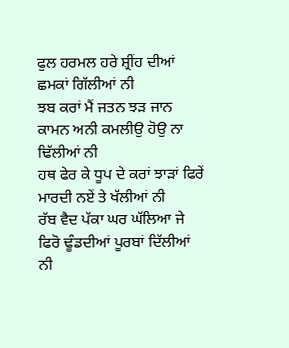ਫੁਲ ਹਰਮਲ ਹਰੇ ਸ਼੍ਰੀਂਹ ਦੀਆਂ ਛਮਕਾਂ ਗਿੱਲੀਆਂ ਨੀ
ਝਬ ਕਰਾਂ ਮੈਂ ਜਤਨ ਝੜ ਜਾਨ ਕਾਮਨ ਅਨੀ ਕਮਲੀਉ ਹੋਉ ਨਾ ਢਿੱਲੀਆਂ ਨੀ
ਹਥ ਫੇਰ ਕੇ ਧੂਪ ਦੇ ਕਰਾਂ ਝਾੜਾਂ ਫਿਰੇਂ ਮਾਰਦੀ ਨਏਂ ਤੇ ਖੱਲੀਆਂ ਨੀ
ਰੱਬ ਵੈਦ ਪੱਕਾ ਘਰ ਘੱਲਿਆ ਜੇ ਫਿਰੋ ਢੂੰਡਦੀਆਂ ਪੂਰਬਾਂ ਦਿੱਲੀਆਂ ਨੀ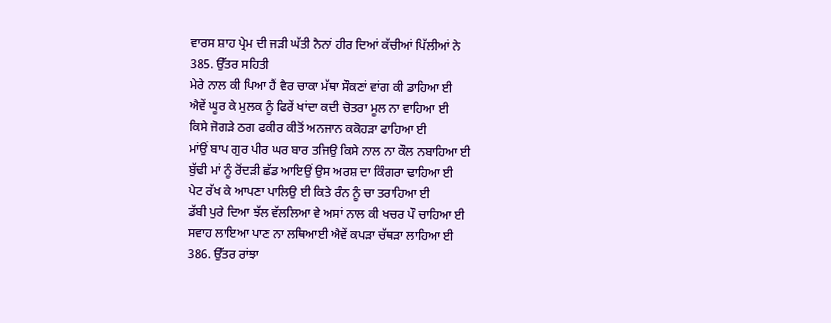ਵਾਰਸ ਸ਼ਾਹ ਪ੍ਰੇਮ ਦੀ ਜੜੀ ਘੱਤੀ ਨੈਨਾਂ ਹੀਰ ਦਿਆਂ ਕੱਚੀਆਂ ਪਿੱਲੀਆਂ ਨੇ
385. ਉੱਤਰ ਸਹਿਤੀ
ਮੇਰੇ ਨਾਲ ਕੀ ਪਿਆ ਹੈਂ ਵੈਰ ਚਾਕਾ ਮੱਥਾ ਸੌਕਣਾਂ ਵਾਂਗ ਕੀ ਡਾਹਿਆ ਈ
ਐਵੇਂ ਘੂਰ ਕੇ ਮੁਲਕ ਨੂੰ ਫਿਰੇਂ ਖਾਂਦਾ ਕਦੀ ਚੋਤਰਾ ਮੂਲ ਨਾ ਵਾਹਿਆ ਈ
ਕਿਸੇ ਜੋਗੜੇ ਠਗ ਫਕੀਰ ਕੀਤੋਂ ਅਨਜਾਨ ਕਕੋਹੜਾ ਫਾਹਿਆ ਈ
ਮਾਂਉਂ ਬਾਪ ਗੁਰ ਪੀਰ ਘਰ ਬਾਰ ਤਜਿਉ ਕਿਸੇ ਨਾਲ ਨਾ ਕੌਲ ਨਬਾਹਿਆ ਈ
ਬੁੱਢੀ ਮਾਂ ਨੂੰ ਰੋਂਦੜੀ ਛੱਡ ਆਇਉਂ ਉਸ ਅਰਸ਼ ਦਾ ਕਿੰਗਰਾ ਢਾਹਿਆ ਈ
ਪੇਟ ਰੱਖ ਕੇ ਆਪਣਾ ਪਾਲਿਉ ਈ ਕਿਤੇ ਰੰਨ ਨੂੰ ਚਾ ਤਰਾਹਿਆ ਈ
ਡੱਬੀ ਪੁਰੇ ਦਿਆ ਝੱਲ ਵੱਲਲਿਆ ਵੇ ਅਸਾਂ ਨਾਲ ਕੀ ਖਚਰ ਪੌ ਚਾਹਿਆ ਈ
ਸਵਾਹ ਲਾਇਆ ਪਾਣ ਨਾ ਲਥਿਆਈ ਐਵੇਂ ਕਪੜਾ ਚੱਥੜਾ ਲਾਹਿਆ ਈ
386. ਉੱਤਰ ਰਾਂਝਾ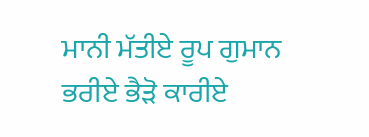ਮਾਨੀ ਮੱਤੀਏ ਰੂਪ ਗੁਮਾਨ ਭਰੀਏ ਭੈੜੋ ਕਾਰੀਏ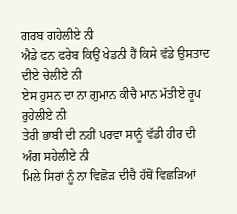ਗਰਬ ਗਹੇਲੀਏ ਨੀ
ਐਡੇ ਫਨ ਫਰੇਬ ਕਿਉਂ ਖੇਡਨੀ ਹੈਂ ਕਿਸੇ ਵੱਡੇ ਉਸਤਾਦ ਦੀਏ ਚੇਲੀਏ ਨੀ
ਏਸ ਹੁਸਨ ਦਾ ਨਾ ਗੁਮਾਨ ਕੀਚੈ ਮਾਨ ਮੱਤੀਏ ਰੂਪ ਰੁਹੇਲੀਏ ਨੀ
ਤੇਰੀ ਭਾਬੀ ਦੀ ਨਹੀਂ ਪਰਵਾ ਸਾਨੂੰ ਵੱਡੀ ਹੀਰ ਦੀ ਅੰਗ ਸਹੇਲੀਏ ਨੀ
ਮਿਲੇ ਸਿਰਾਂ ਨੂੰ ਨਾ ਵਿਛੋੜ ਦੀਚੈ ਹੱਥੋਂ ਵਿਛੜਿਆਂ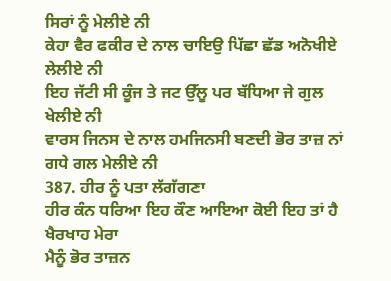ਸਿਰਾਂ ਨੂੰ ਮੇਲੀਏ ਨੀ
ਕੇਹਾ ਵੈਰ ਫਕੀਰ ਦੇ ਨਾਲ ਚਾਇਉ ਪਿੱਛਾ ਛੱਡ ਅਨੋਖੀਏ ਲੇਲੀਏ ਨੀ
ਇਹ ਜੱਟੀ ਸੀ ਕੂੰਜ ਤੇ ਜਟ ਉੱਲੂ ਪਰ ਬੱਧਿਆ ਜੇ ਗੁਲ ਖੇਲੀਏ ਨੀ
ਵਾਰਸ ਜਿਨਸ ਦੇ ਨਾਲ ਹਮਜਿਨਸੀ ਬਣਦੀ ਭੋਰ ਤਾਜ਼ ਨਾਂ ਗਧੇ ਗਲ ਮੇਲੀਏ ਨੀ
387. ਹੀਰ ਨੂੰ ਪਤਾ ਲੱਗੱਗਣਾ
ਹੀਰ ਕੰਨ ਧਰਿਆ ਇਹ ਕੌਣ ਆਇਆ ਕੋਈ ਇਹ ਤਾਂ ਹੈ ਖੈਰਖਾਹ ਮੇਰਾ
ਮੈਨੂੰ ਭੋਰ ਤਾਜ਼ਨ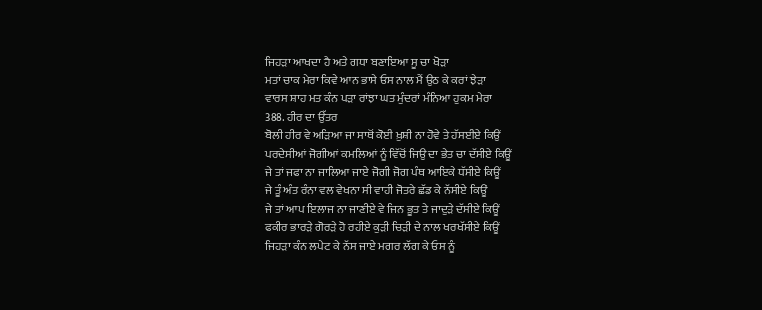ਜਿਹੜਾ ਆਖਦਾ ਹੈ ਅਤੇ ਗਧਾ ਬਣਾਇਆ ਸੂ ਚਾ ਖੋੜਾ
ਮਤਾਂ ਚਾਕ ਮੇਰਾ ਕਿਵੇ ਆਨ ਭਾਸੇ ਓਸ ਨਾਲ ਮੈਂ ਉਠ ਕੇ ਕਰਾਂ ਝੇੜਾ
ਵਾਰਸ ਸ਼ਾਹ ਮਤ ਕੰਨ ਪੜਾ ਰਾਂਝਾ ਘਤ ਮੁੰਦਰਾਂ ਮੰਨਿਆ ਹੁਕਮ ਮੇਰਾ
388. ਹੀਰ ਦਾ ਉੱਤਰ
ਬੋਲੀ ਹੀਰ ਵੇ ਅੜਿਆ ਜਾ ਸਾਥੋਂ ਕੋਈ ਖ਼ੁਸ਼ੀ ਨਾ ਹੋਵੇ ਤੇ ਹੱਸਈਏ ਕਿਉਂ
ਪਰਦੇਸੀਆਂ ਜੋਗੀਆਂ ਕਮਲਿਆਂ ਨੂੰ ਵਿੱਚੋਂ ਜਿਉ ਦਾ ਭੇਤ ਚਾ ਦੱਸੀਏ ਕਿਊਂ
ਜੇ ਤਾਂ ਜਫਾ ਨਾ ਜਾਲਿਆ ਜਾਏ ਜੋਗੀ ਜੋਗ ਪੰਥ ਆਇਕੇ ਧੱਸੀਏ ਕਿਊਂ
ਜੇ ਤੂੰ ਅੰਤ ਰੰਨਾ ਵਲ ਵੇਖਨਾ ਸੀ ਵਾਹੀ ਜੋਤਰੇ ਛੱਡ ਕੇ ਨੱਸੀਏ ਕਿਊਂ
ਜੇ ਤਾਂ ਆਪ ਇਲਾਜ ਨਾ ਜਾਣੀਏ ਵੇ ਜਿਨ ਭੂਤ ਤੇ ਜਾਦੁੜੇ ਦੱਸੀਏ ਕਿਊਂ
ਫਕੀਰ ਭਾਰੜੇ ਗੋਰੜੇ ਹੋ ਰਹੀਏ ਕੁੜੀ ਚਿੜੀ ਦੇ ਨਾਲ ਖਰਖੱਸੀਏ ਕਿਊਂ
ਜਿਹੜਾ ਕੰਨ ਲਪੇਟ ਕੇ ਨੱਸ ਜਾਏ ਮਗਰ ਲੱਗ ਕੇ ਓਸ ਨੂੰ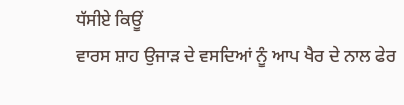ਧੱਸੀਏ ਕਿਊਂ
ਵਾਰਸ ਸ਼ਾਹ ਉਜਾੜ ਦੇ ਵਸਦਿਆਂ ਨੂੰ ਆਪ ਖੈਰ ਦੇ ਨਾਲ ਫੇਰ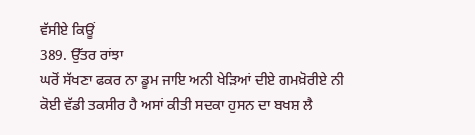ਵੱਸੀਏ ਕਿਊਂ
389. ਉੱਤਰ ਰਾਂਝਾ
ਘਰੋਂ ਸੱਖਣਾ ਫਕਰ ਨਾ ਡੂਮ ਜਾਇ ਅਨੀ ਖੇੜਿਆਂ ਦੀਏ ਗਮਖ਼ੋਰੀਏ ਨੀ
ਕੋਈ ਵੱਡੀ ਤਕਸੀਰ ਹੈ ਅਸਾਂ ਕੀਤੀ ਸਦਕਾ ਹੁਸਨ ਦਾ ਬਖਸ਼ ਲੈ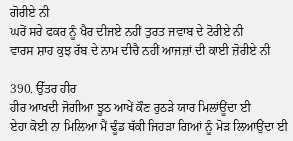ਗੋਰੀਏ ਨੀ
ਘਰੋਂ ਸਰੇ ਫਕਰ ਨੂੰ ਖੈਰ ਦੀਜਏ ਨਹੀਂ ਤੁਰਤ ਜਵਾਬ ਦੇ ਟੋਰੀਏ ਨੀ
ਵਾਰਸ ਸ਼ਾਹ ਕੁਝ ਰੱਬ ਦੇ ਨਾਮ ਦੀਚੈ ਨਹੀਂ ਆਜਜ਼ਾਂ ਦੀ ਕਾਈ ਜ਼ੋਰੀਏ ਨੀ

390. ਉੱਤਰ ਹੀਰ
ਹੀਰ ਆਖਦੀ ਜੋਗੀਆ ਝੂਠ ਆਖੇਂ ਕੌਣ ਰੁਠੜੇ ਯਾਰ ਮਿਲਾਂਊਂਦਾ ਈ
ਏਹਾ ਕੋਈ ਨਾ ਮਿਲਿਆ ਮੈਂ ਢੂੰਡ ਥੱਕੀ ਜਿਹੜਾ ਗਿਆਂ ਨੂੰ ਮੋੜ ਲਿਆਉਂਦਾ ਈ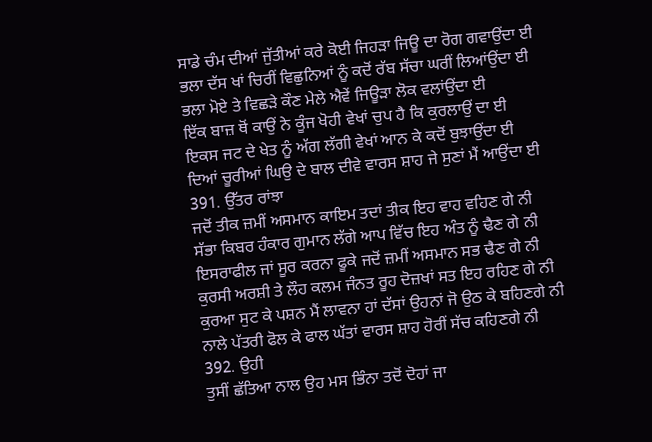ਸਾਡੇ ਚੰਮ ਦੀਆਂ ਜੁੱਤੀਆਂ ਕਰੇ ਕੋਈ ਜਿਹੜਾ ਜਿਊ ਦਾ ਰੋਗ ਗਵਾਉਂਦਾ ਈ
ਭਲਾ ਦੱਸ ਖਾਂ ਚਿਰੀਂ ਵਿਛੁਨਿਆਂ ਨੂੰ ਕਦੋਂ ਰੱਬ ਸੱਚਾ ਘਰੀਂ ਲਿਆਂਉਂਦਾ ਈ
ਭਲਾ ਮੋਏ ਤੇ ਵਿਛੜੇ ਕੌਣ ਮੇਲੇ ਐਵੇਂ ਜਿਊੜਾ ਲੋਕ ਵਲਾਂਉਂਦਾ ਈ
ਇੱਕ ਬਾਜ਼ ਥੋਂ ਕਾਉਂ ਨੇ ਕੂੰਜ ਖੋਹੀ ਵੇਖਾਂ ਚੁਪ ਹੈ ਕਿ ਕੁਰਲਾਉਂ ਦਾ ਈ
ਇਕਸ ਜਟ ਦੇ ਖੇਤ ਨੂੰ ਅੱਗ ਲੱਗੀ ਵੇਖਾਂ ਆਨ ਕੇ ਕਦੋਂ ਬੁਝਾਉਂਦਾ ਈ
ਦਿਆਂ ਚੂਰੀਆਂ ਘਿਉ ਦੇ ਬਾਲ ਦੀਵੇ ਵਾਰਸ ਸ਼ਾਹ ਜੇ ਸੁਣਾਂ ਮੈਂ ਆਉਂਦਾ ਈ
391. ਉੱਤਰ ਰਾਂਝਾ
ਜਦੋਂ ਤੀਕ ਜ਼ਮੀਂ ਅਸਮਾਨ ਕਾਇਮ ਤਦਾਂ ਤੀਕ ਇਹ ਵਾਹ ਵਹਿਣ ਗੇ ਨੀ
ਸੱਭਾ ਕਿਬਰ ਹੰਕਾਰ ਗੁਮਾਨ ਲੱਗੇ ਆਪ ਵਿੱਚ ਇਹ ਅੰਤ ਨੂੰ ਢੈਣ ਗੇ ਨੀ
ਇਸਰਾਫੀਲ ਜਾਂ ਸੂਰ ਕਰਨਾ ਫੂਕੇ ਜਦੋਂ ਜ਼ਮੀਂ ਅਸਮਾਨ ਸਭ ਢੈਣ ਗੇ ਨੀ
ਕੁਰਸੀ ਅਰਸ਼ੀ ਤੇ ਲੌਹ ਕਲਮ ਜੰਨਤ ਰੂਹ ਦੋਜ਼ਖਾਂ ਸਤ ਇਹ ਰਹਿਣ ਗੇ ਨੀ
ਕੁਰਆ ਸੁਟ ਕੇ ਪਸ਼ਨ ਮੈਂ ਲਾਵਨਾ ਹਾਂ ਦੱਸਾਂ ਉਹਨਾਂ ਜੋ ਉਠ ਕੇ ਬਹਿਣਗੇ ਨੀ
ਨਾਲੇ ਪੱਤਰੀ ਫੋਲ ਕੇ ਫਾਲ ਘੱਤਾਂ ਵਾਰਸ ਸ਼ਾਹ ਹੋਰੀਂ ਸੱਚ ਕਹਿਣਗੇ ਨੀ
392. ਉਹੀ
ਤੁਸੀਂ ਛੱਤਿਆ ਨਾਲ ਉਹ ਮਸ ਭਿੰਨਾ ਤਦੋਂ ਦੋਹਾਂ ਜਾ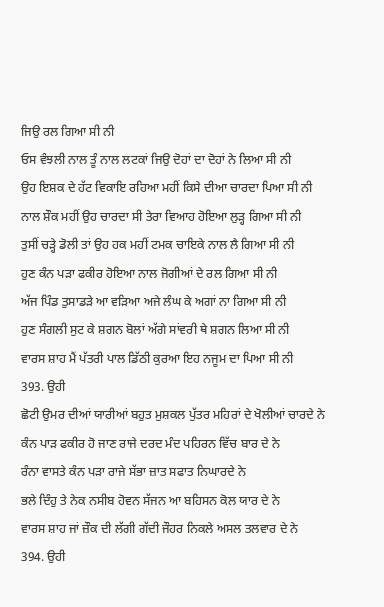ਜਿਉ ਰਲ ਗਿਆ ਸੀ ਨੀ
ਓਸ ਵੰਝਲੀ ਨਾਲ ਤੂੰ ਨਾਲ ਲਟਕਾਂ ਜਿਉ ਦੋਹਾਂ ਦਾ ਦੋਹਾਂ ਨੇ ਲਿਆ ਸੀ ਨੀ
ਉਹ ਇਸ਼ਕ ਦੇ ਹੱਟ ਵਿਕਾਇ ਰਹਿਆ ਮਹੀਂ ਕਿਸੇ ਦੀਆ ਚਾਰਦਾ ਪਿਆ ਸੀ ਨੀ
ਨਾਲ ਸ਼ੌਕ ਮਹੀਂ ਉਹ ਚਾਰਦਾ ਸੀ ਤੇਰਾ ਵਿਆਹ ਹੋਇਆ ਲੁੜ੍ਹ ਗਿਆ ਸੀ ਨੀ
ਤੁਸੀਂ ਚੜ੍ਹੇ ਡੋਲੀ ਤਾਂ ਉਹ ਹਕ ਮਹੀਂ ਟਮਕ ਚਾਇਕੇ ਨਾਲ ਲੈ ਗਿਆ ਸੀ ਨੀ
ਹੁਣ ਕੰਨ ਪੜਾ ਫਕੀਰ ਹੋਇਆ ਨਾਲ ਜੋਗੀਆਂ ਦੇ ਰਲ ਗਿਆ ਸੀ ਨੀ
ਅੱਜ ਪਿੰਡ ਤੁਸਾਡੜੇ ਆ ਵੜਿਆ ਅਜੇ ਲੰਘ ਕੇ ਅਗਾਂ ਨਾ ਗਿਆ ਸੀ ਨੀ
ਹੁਣ ਸੰਗਲੀ ਸੁਟ ਕੇ ਸ਼ਗਨ ਬੋਲਾਂ ਅੱਗੇ ਸਾਂਵਰੀ ਥੇ ਸ਼ਗਨ ਲਿਆ ਸੀ ਨੀ
ਵਾਰਸ ਸ਼ਾਹ ਮੈਂ ਪੱਤਰੀ ਪਾਲ ਡਿੱਠੀ ਕੁਰਆ ਇਹ ਨਜੂਮ ਦਾ ਪਿਆ ਸੀ ਨੀ
393. ਉਹੀ
ਛੋਟੀ ਉਮਰ ਦੀਆਂ ਯਾਰੀਆਂ ਬਹੁਤ ਮੁਸ਼ਕਲ ਪੁੱਤਰ ਮਹਿਰਾਂ ਦੇ ਖੋਲੀਆਂ ਚਾਰਦੇ ਨੇ
ਕੰਨ ਪਾੜ ਫਕੀਰ ਹੋ ਜਾਣ ਰਾਜੇ ਦਰਦ ਮੰਦ ਪਹਿਰਨ ਵਿੱਚ ਬਾਰ ਦੇ ਨੇ
ਰੰਨਾ ਵਾਸਤੇ ਕੰਨ ਪੜਾ ਰਾਜੇ ਸੱਭਾ ਜ਼ਾਤ ਸਫਾਤ ਨਿਘਾਰਦੇ ਨੇ
ਭਲੇ ਦਿੰਹੁ ਤੇ ਨੇਕ ਨਸੀਬ ਹੋਵਨ ਸੱਜਨ ਆ ਬਹਿਸਨ ਕੋਲ ਯਾਰ ਦੇ ਨੇ
ਵਾਰਸ ਸ਼ਾਹ ਜਾਂ ਜ਼ੌਕ ਦੀ ਲੱਗੀ ਗੱਦੀ ਜੌਹਰ ਨਿਕਲੇ ਅਸਲ ਤਲਵਾਰ ਦੇ ਨੇ
394. ਉਹੀ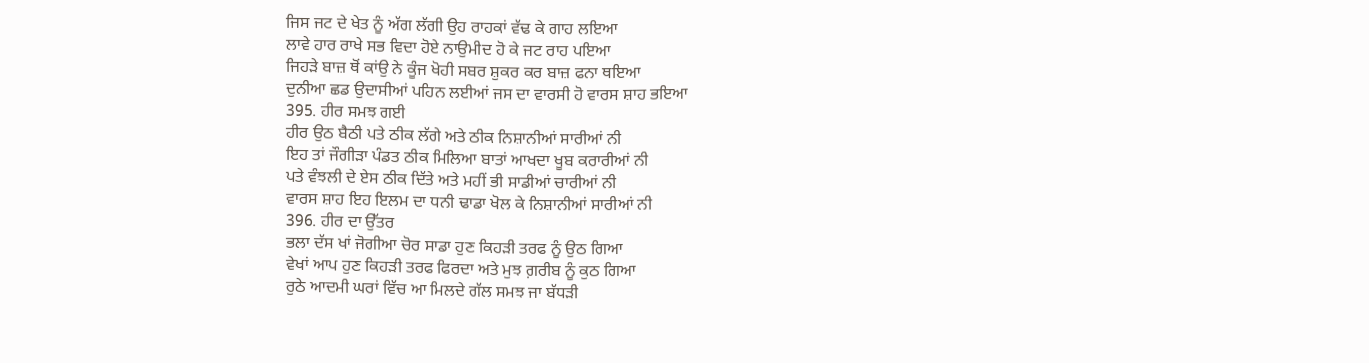ਜਿਸ ਜਟ ਦੇ ਖੇਤ ਨੂੰ ਅੱਗ ਲੱਗੀ ਉਹ ਰਾਹਕਾਂ ਵੱਢ ਕੇ ਗਾਹ ਲਇਆ
ਲਾਵੇ ਹਾਰ ਰਾਖੇ ਸਭ ਵਿਦਾ ਹੋਏ ਨਾਉਮੀਦ ਹੋ ਕੇ ਜਟ ਰਾਹ ਪਇਆ
ਜਿਹੜੇ ਬਾਜ਼ ਥੋਂ ਕਾਂਉ ਨੇ ਕੂੰਜ ਖੋਹੀ ਸਬਰ ਸ਼ੁਕਰ ਕਰ ਬਾਜ਼ ਫਨਾ ਥਇਆ
ਦੁਨੀਆ ਛਡ ਉਦਾਸੀਆਂ ਪਹਿਨ ਲਈਆਂ ਜਸ ਦਾ ਵਾਰਸੀ ਹੋ ਵਾਰਸ ਸ਼ਾਹ ਭਇਆ
395. ਹੀਰ ਸਮਝ ਗਈ
ਹੀਰ ਉਠ ਬੈਠੀ ਪਤੇ ਠੀਕ ਲੱਗੇ ਅਤੇ ਠੀਕ ਨਿਸ਼ਾਨੀਆਂ ਸਾਰੀਆਂ ਨੀ
ਇਹ ਤਾਂ ਜੌਗੀੜਾ ਪੰਡਤ ਠੀਕ ਮਿਲਿਆ ਬਾਤਾਂ ਆਖਦਾ ਖੂਬ ਕਰਾਰੀਆਂ ਨੀ
ਪਤੇ ਵੰਝਲੀ ਦੇ ਏਸ ਠੀਕ ਦਿੱਤੇ ਅਤੇ ਮਹੀਂ ਭੀ ਸਾਡੀਆਂ ਚਾਰੀਆਂ ਨੀ
ਵਾਰਸ ਸ਼ਾਹ ਇਹ ਇਲਮ ਦਾ ਧਨੀ ਢਾਡਾ ਖੋਲ ਕੇ ਨਿਸ਼ਾਨੀਆਂ ਸਾਰੀਆਂ ਨੀ
396. ਹੀਰ ਦਾ ਉੱਤਰ
ਭਲਾ ਦੱਸ ਖਾਂ ਜੋਗੀਆ ਚੋਰ ਸਾਡਾ ਹੁਣ ਕਿਹੜੀ ਤਰਫ ਨੂੰ ਉਠ ਗਿਆ
ਵੇਖਾਂ ਆਪ ਹੁਣ ਕਿਹੜੀ ਤਰਫ ਫਿਰਦਾ ਅਤੇ ਮੁਝ ਗ਼ਰੀਬ ਨੂੰ ਕੁਠ ਗਿਆ
ਰੁਠੇ ਆਦਮੀ ਘਰਾਂ ਵਿੱਚ ਆ ਮਿਲਦੇ ਗੱਲ ਸਮਝ ਜਾ ਬੱਧੜੀ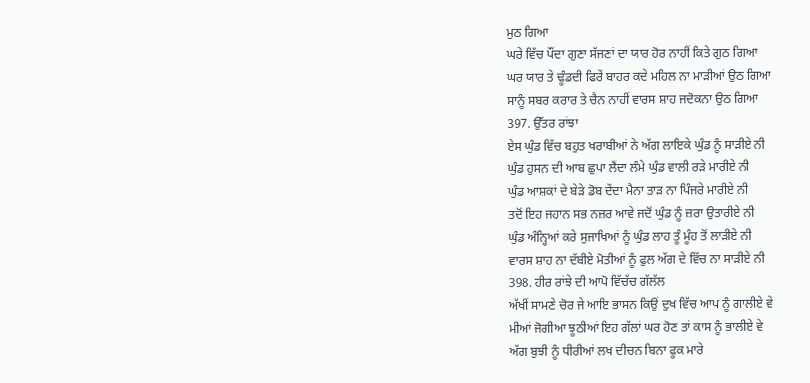ਮੁਠ ਗਿਆ
ਘਰੇ ਵਿੱਚ ਪੌਂਦਾ ਗੁਣਾ ਸੱਜਣਾਂ ਦਾ ਯਾਰ ਹੋਰ ਨਾਹੀਂ ਕਿਤੇ ਗੁਠ ਗਿਆ
ਘਰ ਯਾਰ ਤੇ ਢੂੰਡਦੀ ਫਿਰੇਂ ਬਾਹਰ ਕਦੇ ਮਹਿਲ ਨਾ ਮਾੜੀਆਂ ਉਠ ਗਿਆ
ਸਾਨੂੰ ਸਬਰ ਕਰਾਰ ਤੇ ਚੈਨ ਨਾਹੀਂ ਵਾਰਸ ਸ਼ਾਹ ਜਦੋਕਨਾ ਉਠ ਗਿਆ
397. ਉੱਤਰ ਰਾਂਝਾ
ਏਸ ਘੁੰਡ ਵਿੱਚ ਬਹੁਤ ਖਰਾਬੀਆਂ ਨੇ ਅੱਗ ਲਾਇਕੇ ਘੁੰਡ ਨੂੰ ਸਾੜੀਏ ਨੀ
ਘੁੰਡ ਹੁਸਨ ਦੀ ਆਬ ਛੁਪਾ ਲੈਂਦਾ ਲੰਮੇ ਘੁੰਡ ਵਾਲੀ ਰੜੇ ਮਾਰੀਏ ਨੀ
ਘੁੰਡ ਆਸ਼ਕਾਂ ਦੇ ਬੇੜੇ ਡੋਬ ਦੇਂਦਾ ਮੈਨਾ ਤਾੜ ਨਾ ਪਿੰਜਰੇ ਮਾਰੀਏ ਨੀ
ਤਦੋਂ ਇਹ ਜਹਾਨ ਸਭ ਨਜ਼ਰ ਆਵੇ ਜਦੋਂ ਘੁੰਡ ਨੂੰ ਜ਼ਰਾ ਉਤਾਰੀਏ ਨੀ
ਘੁੰਡ ਅੰਨ੍ਹਿਆਂ ਕਰੇ ਸੁਜਾਖਿਆਂ ਨੂੰ ਘੁੰਡ ਲਾਹ ਤੂੰ ਮੂੰਹ ਤੋਂ ਲਾੜੀਏ ਨੀ
ਵਾਰਸ ਸ਼ਾਹ ਨਾ ਦੱਬੀਏ ਮੋਤੀਆਂ ਨੂੰ ਫੁਲ ਅੱਗ ਦੇ ਵਿੱਚ ਨਾ ਸਾੜੀਏ ਨੀ
398. ਹੀਰ ਰਾਂਝੇ ਦੀ ਆਪੋ ਵਿੱਚੱਚ ਗੱਲੱਲ
ਅੱਖੀਂ ਸਾਮਣੇ ਚੋਰ ਜੇ ਆਇ ਭਾਸਨ ਕਿਉਂ ਦੁਖ ਵਿੱਚ ਆਪ ਨੂੰ ਗਾਲੀਏ ਵੇ
ਮੀਆਂ ਜੋਗੀਆ ਝੂਠੀਆਂ ਇਹ ਗੱਲਾਂ ਘਰ ਹੋਣ ਤਾਂ ਕਾਸ ਨੂੰ ਭਾਲੀਏ ਵੇ
ਅੱਗ ਬੁਝੀ ਨੂੰ ਧੀਰੀਆਂ ਲਖ ਦੀਚਨ ਬਿਨਾ ਫੂਕ ਮਾਰੇ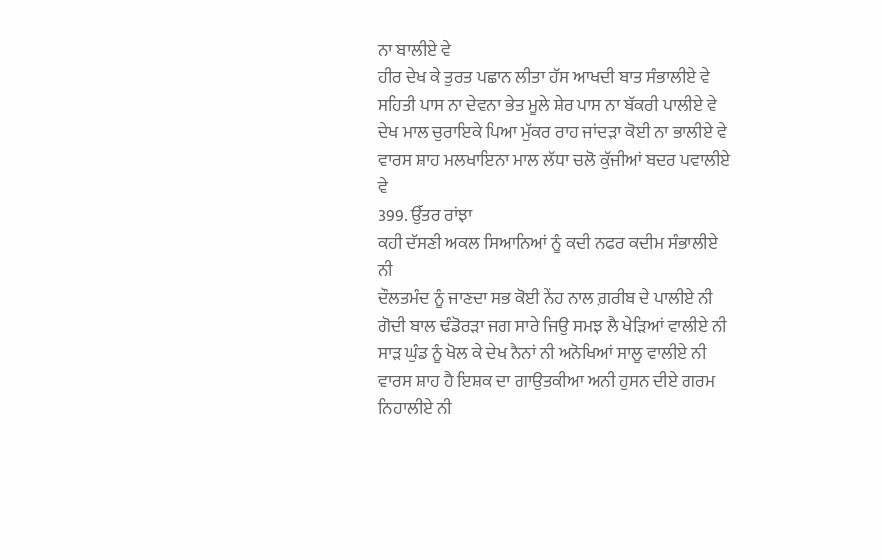ਨਾ ਬਾਲੀਏ ਵੇ
ਹੀਰ ਦੇਖ ਕੇ ਤੁਰਤ ਪਛਾਨ ਲੀਤਾ ਹੱਸ ਆਖਦੀ ਬਾਤ ਸੰਭਾਲੀਏ ਵੇ
ਸਹਿਤੀ ਪਾਸ ਨਾ ਦੇਵਨਾ ਭੇਤ ਮੂਲੇ ਸ਼ੇਰ ਪਾਸ ਨਾ ਬੱਕਰੀ ਪਾਲੀਏ ਵੇ
ਦੇਖ ਮਾਲ ਚੁਰਾਇਕੇ ਪਿਆ ਮੁੱਕਰ ਰਾਹ ਜਾਂਦੜਾ ਕੋਈ ਨਾ ਭਾਲੀਏ ਵੇ
ਵਾਰਸ ਸ਼ਾਹ ਮਲਖਾਇਨਾ ਮਾਲ ਲੱਧਾ ਚਲੋ ਕੁੱਜੀਆਂ ਬਦਰ ਪਵਾਲੀਏ ਵੇ
399. ਉੱਤਰ ਰਾਂਝਾ
ਕਹੀ ਦੱਸਣੀ ਅਕਲ ਸਿਆਨਿਆਂ ਨੂੰ ਕਦੀ ਨਫਰ ਕਦੀਮ ਸੰਭਾਲੀਏ ਨੀ
ਦੌਲਤਮੰਦ ਨੂੰ ਜਾਣਦਾ ਸਭ ਕੋਈ ਨੇਂਹ ਨਾਲ ਗ਼ਰੀਬ ਦੇ ਪਾਲੀਏ ਨੀ
ਗੋਦੀ ਬਾਲ ਢੰਡੋਰੜਾ ਜਗ ਸਾਰੇ ਜਿਉ ਸਮਝ ਲੈ ਖੇੜਿਆਂ ਵਾਲੀਏ ਨੀ
ਸਾੜ ਘੁੰਡ ਨੂੰ ਖੋਲ ਕੇ ਦੇਖ ਨੈਨਾਂ ਨੀ ਅਨੋਖਿਆਂ ਸਾਲੂ ਵਾਲੀਏ ਨੀ
ਵਾਰਸ ਸ਼ਾਹ ਹੈ ਇਸ਼ਕ ਦਾ ਗਾਉਤਕੀਆ ਅਨੀ ਹੁਸਨ ਦੀਏ ਗਰਮ ਨਿਹਾਲੀਏ ਨੀ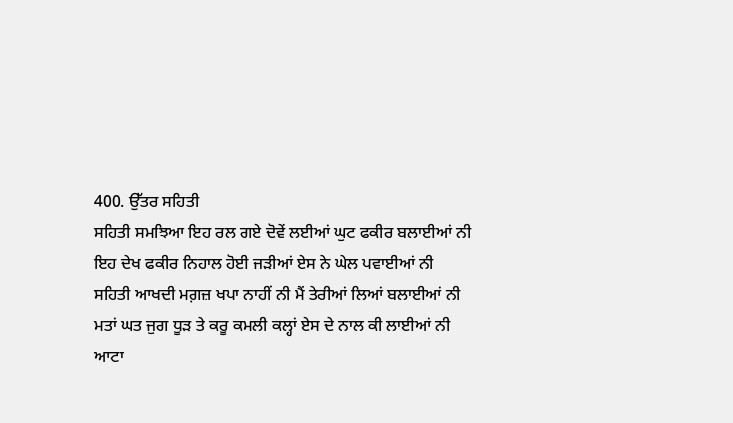400. ਉੱਤਰ ਸਹਿਤੀ
ਸਹਿਤੀ ਸਮਝਿਆ ਇਹ ਰਲ ਗਏ ਦੋਵੇਂ ਲਈਆਂ ਘੁਟ ਫਕੀਰ ਬਲਾਈਆਂ ਨੀ
ਇਹ ਦੇਖ ਫਕੀਰ ਨਿਹਾਲ ਹੋਈ ਜੜੀਆਂ ਏਸ ਨੇ ਘੇਲ ਪਵਾਈਆਂ ਨੀ
ਸਹਿਤੀ ਆਖਦੀ ਮਗ਼ਜ਼ ਖਪਾ ਨਾਹੀਂ ਨੀ ਮੈਂ ਤੇਰੀਆਂ ਲਿਆਂ ਬਲਾਈਆਂ ਨੀ
ਮਤਾਂ ਘਤ ਜੁਗ ਧੂੜ ਤੇ ਕਰੂ ਕਮਲੀ ਕਲ੍ਹਾਂ ਏਸ ਦੇ ਨਾਲ ਕੀ ਲਾਈਆਂ ਨੀ
ਆਟਾ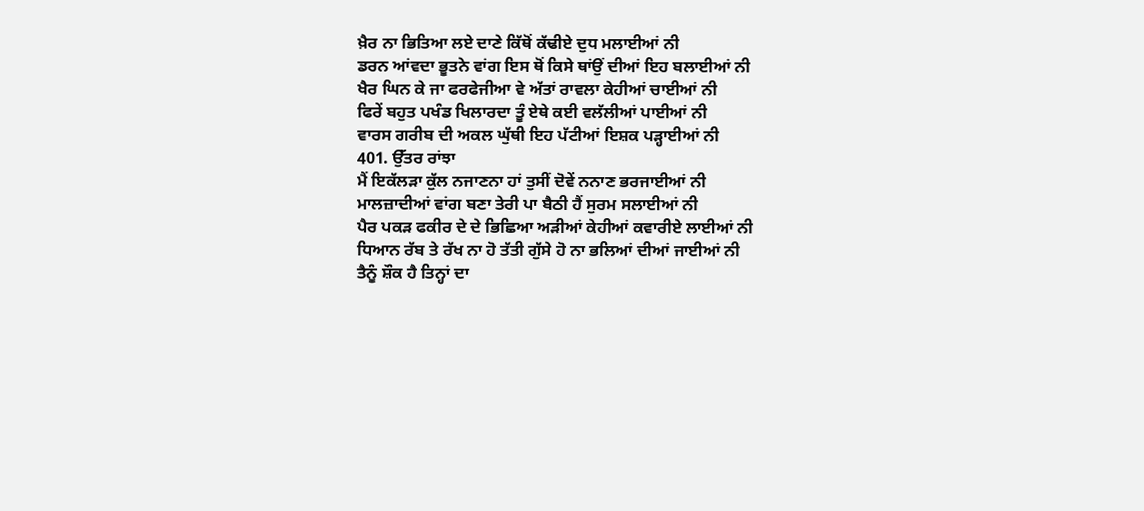ਖ਼ੈਰ ਨਾ ਭਿਤਿਆ ਲਏ ਦਾਣੇ ਕਿੱਥੋਂ ਕੱਢੀਏ ਦੁਧ ਮਲਾਈਆਂ ਨੀ
ਡਰਨ ਆਂਵਦਾ ਭੂਤਨੇ ਵਾਂਗ ਇਸ ਥੋਂ ਕਿਸੇ ਥਾਂਉਂ ਦੀਆਂ ਇਹ ਬਲਾਈਆਂ ਨੀ
ਖੈਰ ਘਿਨ ਕੇ ਜਾ ਫਰਫੇਜੀਆ ਵੇ ਅੱਤਾਂ ਰਾਵਲਾ ਕੇਹੀਆਂ ਚਾਈਆਂ ਨੀ
ਫਿਰੇਂ ਬਹੁਤ ਪਖੰਡ ਖਿਲਾਰਦਾ ਤੂੰ ਏਥੇ ਕਈ ਵਲੱਲੀਆਂ ਪਾਈਆਂ ਨੀ
ਵਾਰਸ ਗਰੀਬ ਦੀ ਅਕਲ ਘੁੱਥੀ ਇਹ ਪੱਟੀਆਂ ਇਸ਼ਕ ਪੜ੍ਹਾਈਆਂ ਨੀ
401. ਉੱਤਰ ਰਾਂਝਾ
ਮੈਂ ਇਕੱਲੜਾ ਕੁੱਲ ਨਜਾਣਨਾ ਹਾਂ ਤੁਸੀਂ ਦੋਵੇਂ ਨਨਾਣ ਭਰਜਾਈਆਂ ਨੀ
ਮਾਲਜ਼ਾਦੀਆਂ ਵਾਂਗ ਬਣਾ ਤੇਰੀ ਪਾ ਬੈਠੀ ਹੈਂ ਸੁਰਮ ਸਲਾਈਆਂ ਨੀ
ਪੈਰ ਪਕੜ ਫਕੀਰ ਦੇ ਦੇ ਭਿਛਿਆ ਅੜੀਆਂ ਕੇਹੀਆਂ ਕਵਾਰੀਏ ਲਾਈਆਂ ਨੀ
ਧਿਆਨ ਰੱਬ ਤੇ ਰੱਖ ਨਾ ਹੋ ਤੱਤੀ ਗੁੱਸੇ ਹੋ ਨਾ ਭਲਿਆਂ ਦੀਆਂ ਜਾਈਆਂ ਨੀ
ਤੈਨੂੰ ਸ਼ੌਕ ਹੈ ਤਿਨ੍ਹਾਂ ਦਾ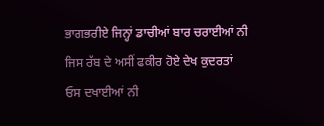ਭਾਗਭਰੀਏ ਜਿਨ੍ਹਾਂ ਡਾਚੀਆਂ ਬਾਰ ਚਰਾਈਆਂ ਨੀ
ਜਿਸ ਰੱਬ ਦੇ ਅਸੀਂ ਫਕੀਰ ਹੋਏ ਦੇਖ ਕੁਦਰਤਾਂ ਓਸ ਦਖਾਈਆਂ ਨੀ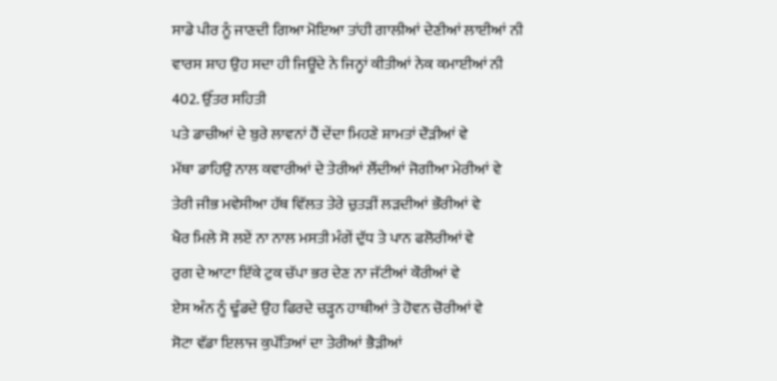ਸਾਡੇ ਪੀਰ ਨੂੰ ਜਾਣਦੀ ਗਿਆ ਮੋਇਆ ਤਾਂਹੀ ਗਾਲੀਆਂ ਦੇਣੀਆਂ ਲਾਈਆਂ ਨੀ
ਵਾਰਸ ਸ਼ਾਹ ਉਹ ਸਦਾ ਹੀ ਜਿਊਂਦੇ ਨੇ ਜਿਨ੍ਹਾਂ ਕੀਤੀਆਂ ਨੇਕ ਕਮਾਈਆਂ ਨੀ
402. ਉੱਤਰ ਸਹਿਤੀ
ਪਤੇ ਡਾਚੀਆਂ ਦੇ ਬੁਰੇ ਲਾਵਨਾਂ ਹੈਂ ਦੇਂਦਾ ਮਿਹਣੇ ਸ਼ਾਮਤਾਂ ਦੌੜੀਆਂ ਵੇ
ਮੱਥਾ ਡਾਹਿਉ ਨਾਲ ਕਵਾਰੀਆਂ ਦੇ ਤੇਰੀਆਂ ਲੌਂਦੀਆਂ ਜੋਗੀਆ ਮੇਰੀਆਂ ਵੇ
ਤੇਰੀ ਜੀਭ ਮਵੇਸੀਆ ਹੱਥ ਵਿੱਲਤ ਤੇਰੇ ਚੁਤੜੀਂ ਲੜਦੀਆਂ ਭੌਰੀਆਂ ਵੇ
ਖੈਰ ਮਿਲੇ ਸੋ ਲਏਂ ਨਾ ਨਾਲ ਮਸਤੀ ਮੰਗੇਂ ਦੁੱਧ ਤੇ ਪਾਨ ਫਲੋਰੀਆਂ ਵੇ
ਰੁਗ ਦੇ ਆਟਾ ਇੱਕੇ ਟੁਕ ਚੱਪਾ ਭਰ ਦੇਣ ਨਾ ਜੱਟੀਆਂ ਕੌਰੀਆਂ ਵੇ
ਏਸ ਅੰਨ ਨੂੰ ਢੂੰਡਦੇ ਉਹ ਫਿਰਦੇ ਚੜ੍ਹਨ ਹਾਥੀਆਂ ਤੇ ਹੋਵਨ ਚੋਰੀਆਂ ਵੇ
ਸੋਟਾ ਵੱਡਾ ਇਲਾਜ ਕੁਪੱਤਿਆਂ ਦਾ ਤੇਰੀਆਂ ਭੈੜੀਆਂ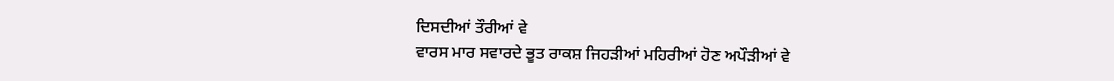ਦਿਸਦੀਆਂ ਤੌਰੀਆਂ ਵੇ
ਵਾਰਸ ਮਾਰ ਸਵਾਰਦੇ ਭੂਤ ਰਾਕਸ਼ ਜਿਹੜੀਆਂ ਮਹਿਰੀਆਂ ਹੋਣ ਅਪੌੜੀਆਂ ਵੇ